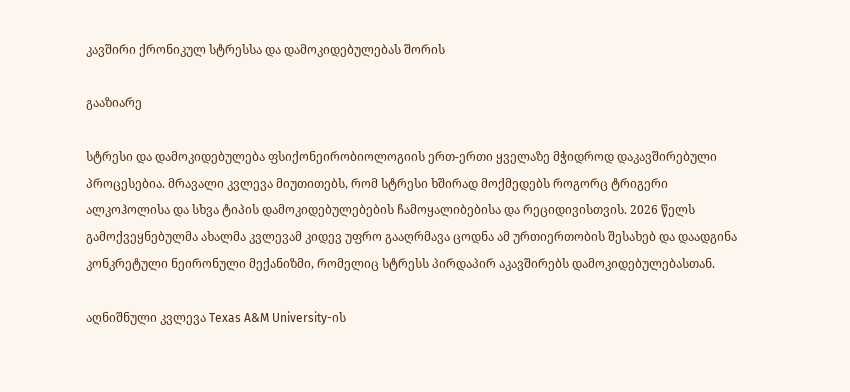კავშირი ქრონიკულ სტრესსა და დამოკიდებულებას შორის

გააზიარე

სტრესი და დამოკიდებულება ფსიქონეირობიოლოგიის ერთ-ერთი ყველაზე მჭიდროდ დაკავშირებული პროცესებია. მრავალი კვლევა მიუთითებს, რომ სტრესი ხშირად მოქმედებს როგორც ტრიგერი ალკოჰოლისა და სხვა ტიპის დამოკიდებულებების ჩამოყალიბებისა და რეციდივისთვის. 2026 წელს გამოქვეყნებულმა ახალმა კვლევამ კიდევ უფრო გააღრმავა ცოდნა ამ ურთიერთობის შესახებ და დაადგინა კონკრეტული ნეირონული მექანიზმი, რომელიც სტრესს პირდაპირ აკავშირებს დამოკიდებულებასთან.

აღნიშნული კვლევა Texas A&M University-ის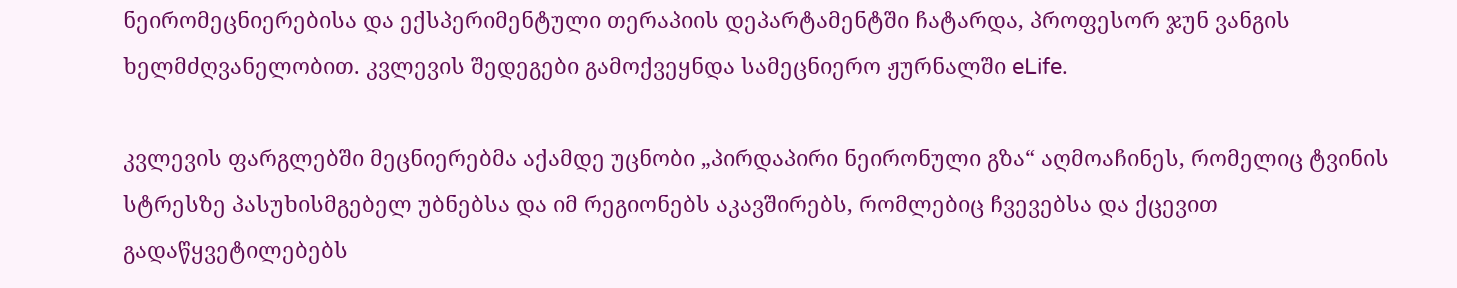ნეირომეცნიერებისა და ექსპერიმენტული თერაპიის დეპარტამენტში ჩატარდა, პროფესორ ჯუნ ვანგის ხელმძღვანელობით. კვლევის შედეგები გამოქვეყნდა სამეცნიერო ჟურნალში eLife.

კვლევის ფარგლებში მეცნიერებმა აქამდე უცნობი „პირდაპირი ნეირონული გზა“ აღმოაჩინეს, რომელიც ტვინის სტრესზე პასუხისმგებელ უბნებსა და იმ რეგიონებს აკავშირებს, რომლებიც ჩვევებსა და ქცევით გადაწყვეტილებებს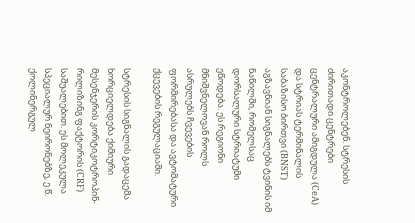აკონტროლებენ. სტრესის ძირითადი ცენტრები ცენტრალური ამიგდულა (CeA) და სტრიას ტერმინალის საბაზისო ბირთვი (BNST)  აგზავნიან სიგნალებს ტვინის იმ ნაწილში, რომელსაც დორსალური სტრიატუმი ეწოდება. ეს რეგიონი მნიშვნელოვან როლს ასრულებს ჩვევების ფორმირებასა და ავტომატური ქცევების რეგულაციაში.

სტრესის სიგნალის გადაცემა ხორციელდება ქიმიური მესენჯერის კორტიკოტროპინ-რილიზინგ ფაქტორის (CRF)  საშუალებით. ეს მოლეკულა სპეციალურ ნეირონებზე, ე.წ. ქოლინერგულ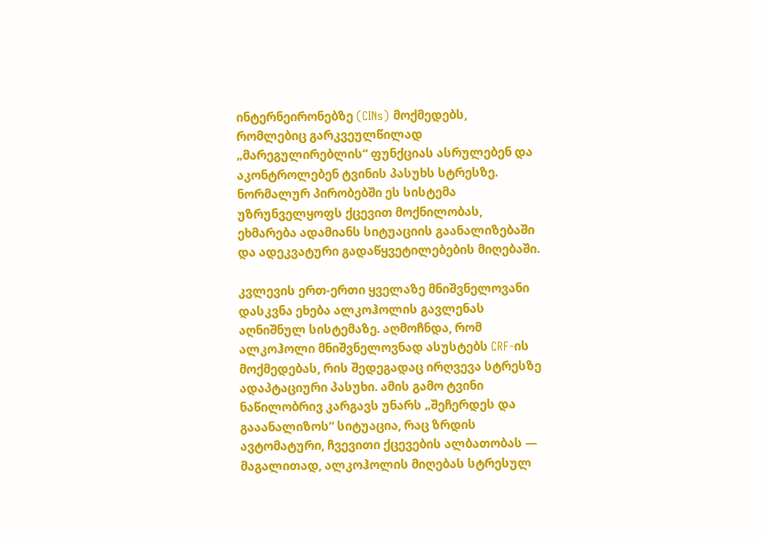ინტერნეირონებზე (CINs) მოქმედებს, რომლებიც გარკვეულწილად „მარეგულირებლის“ ფუნქციას ასრულებენ და აკონტროლებენ ტვინის პასუხს სტრესზე. ნორმალურ პირობებში ეს სისტემა უზრუნველყოფს ქცევით მოქნილობას, ეხმარება ადამიანს სიტუაციის გაანალიზებაში და ადეკვატური გადაწყვეტილებების მიღებაში.

კვლევის ერთ-ერთი ყველაზე მნიშვნელოვანი დასკვნა ეხება ალკოჰოლის გავლენას აღნიშნულ სისტემაზე. აღმოჩნდა, რომ ალკოჰოლი მნიშვნელოვნად ასუსტებს CRF-ის მოქმედებას, რის შედეგადაც ირღვევა სტრესზე ადაპტაციური პასუხი. ამის გამო ტვინი ნაწილობრივ კარგავს უნარს „შეჩერდეს და გააანალიზოს“ სიტუაცია, რაც ზრდის ავტომატური, ჩვევითი ქცევების ალბათობას — მაგალითად, ალკოჰოლის მიღებას სტრესულ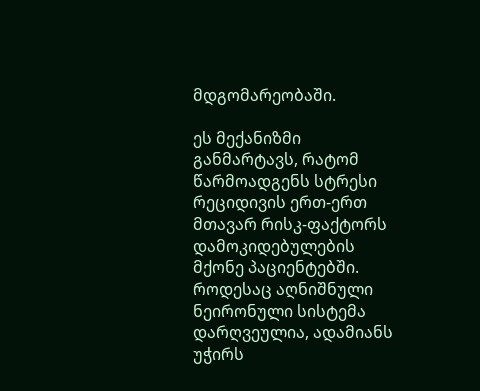მდგომარეობაში.

ეს მექანიზმი განმარტავს, რატომ წარმოადგენს სტრესი რეციდივის ერთ-ერთ მთავარ რისკ-ფაქტორს დამოკიდებულების მქონე პაციენტებში. როდესაც აღნიშნული ნეირონული სისტემა დარღვეულია, ადამიანს უჭირს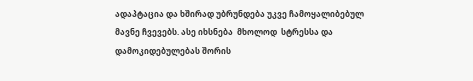ადაპტაცია და ხშირად უბრუნდება უკვე ჩამოყალიბებულ მავნე ჩვევებს. ასე იხსნება  მხოლოდ  სტრესსა და დამოკიდებულებას შორის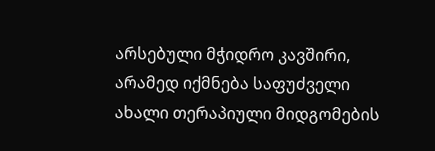არსებული მჭიდრო კავშირი, არამედ იქმნება საფუძველი ახალი თერაპიული მიდგომების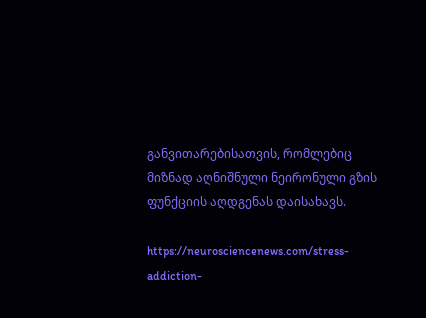განვითარებისათვის, რომლებიც მიზნად აღნიშნული ნეირონული გზის ფუნქციის აღდგენას დაისახავს.

https://neurosciencenews.com/stress-addiction-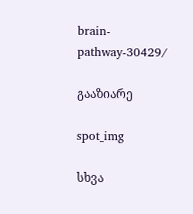brain-pathway-30429/

გააზიარე

spot_img

სხვა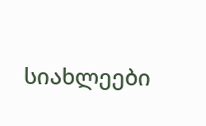სიახლეები